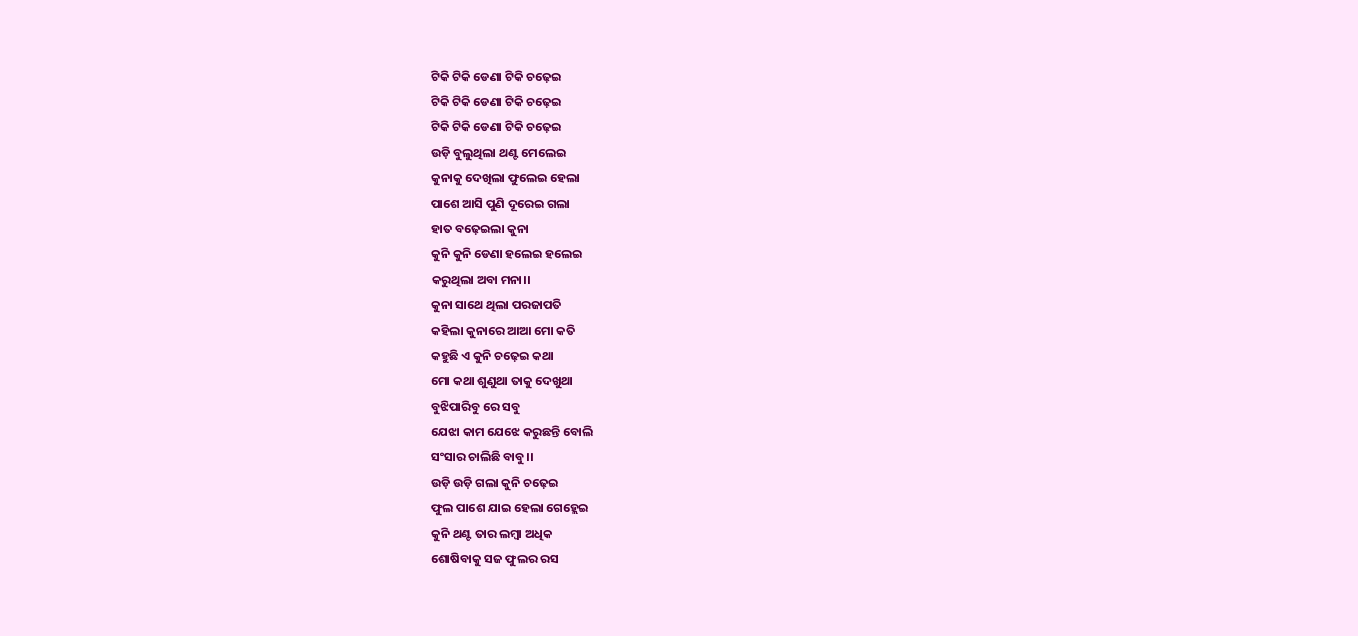ଟିକି ଟିକି ଡେଣା ଟିକି ଚଢ଼େଇ
ଟିକି ଟିକି ଡେଣା ଟିକି ଚଢ଼େଇ
ଟିକି ଟିକି ଡେଣା ଟିକି ଚଢ଼େଇ
ଉଡ଼ି ବୁଲୁଥିଲା ଥଣ୍ଟ ମେଲେଇ
କୁନାକୁ ଦେଖିଲା ଫୁଲେଇ ହେଲା
ପାଶେ ଆସି ପୁଣି ଦୂରେଇ ଗଲା
ହାତ ବଢ଼େଇଲା କୁନା
କୁନି କୁନି ଡେଣା ହଲେଇ ହଲେଇ
କରୁଥିଲା ଅବା ମନା।।
କୁନା ସାଥେ ଥିଲା ପରଜାପତି
କହିଲା କୁନାରେ ଆଆ ମୋ କତି
କହୁଛି ଏ କୁନି ଚଢ଼େଇ କଥା
ମୋ କଥା ଶୁଣୁଥା ତାକୁ ଦେଖୁଥା
ବୁଝିପାରିବୁ ରେ ସବୁ
ଯେଝା କାମ ଯେଝେ କରୁଛନ୍ତି ବୋଲି
ସଂସାର ଚାଲିଛି ବାବୁ।।
ଉଡ଼ି ଉଡ଼ି ଗଲା କୁନି ଚଢ଼େଇ
ଫୁଲ ପାଶେ ଯାଇ ହେଲା ଗେହ୍ଲେଇ
କୁନି ଥଣ୍ଟ ତାର ଲମ୍ବା ଅଧିକ
ଶୋଷିବାକୁ ସଜ ଫୁଲର ରସ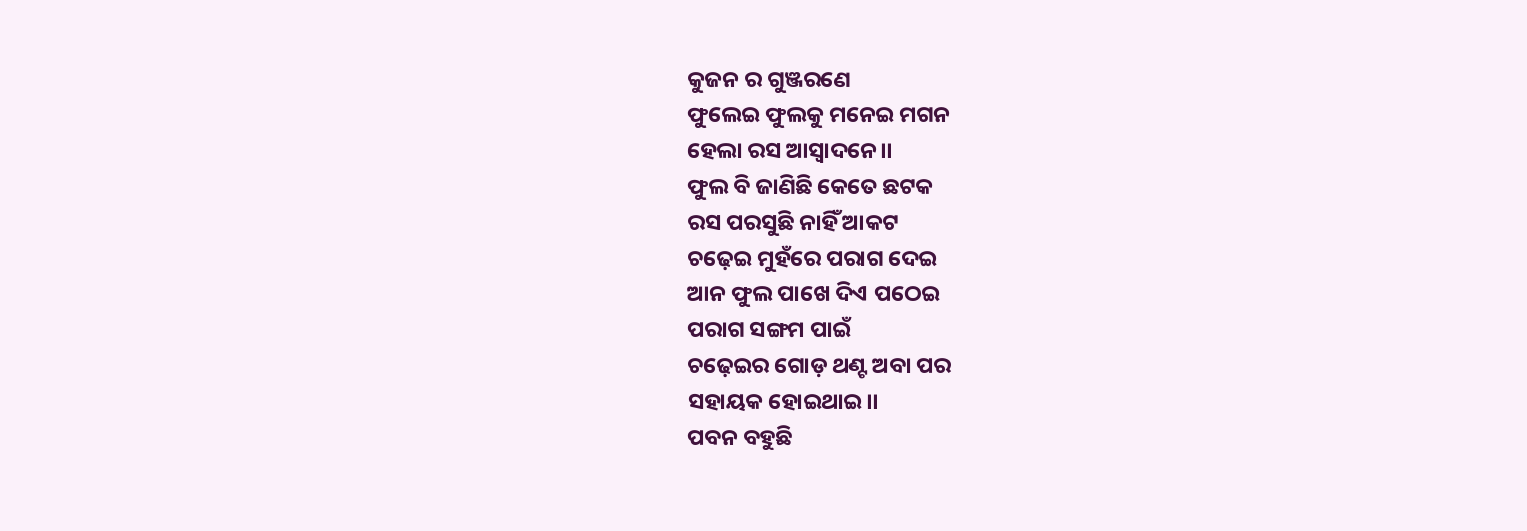କୁଜନ ର ଗୁଞ୍ଜରଣେ
ଫୁଲେଇ ଫୁଲକୁ ମନେଇ ମଗନ
ହେଲା ରସ ଆସ୍ଵାଦନେ।।
ଫୁଲ ବି ଜାଣିଛି କେତେ ଛଟକ
ରସ ପରସୁଛି ନାହିଁ ଆକଟ
ଚଢ଼େଇ ମୁହଁରେ ପରାଗ ଦେଇ
ଆନ ଫୁଲ ପାଖେ ଦିଏ ପଠେଇ
ପରାଗ ସଙ୍ଗମ ପାଇଁ
ଚଢ଼େଇର ଗୋଡ଼ ଥଣ୍ଟ ଅବା ପର
ସହାୟକ ହୋଇଥାଇ।।
ପବନ ବହୁଛି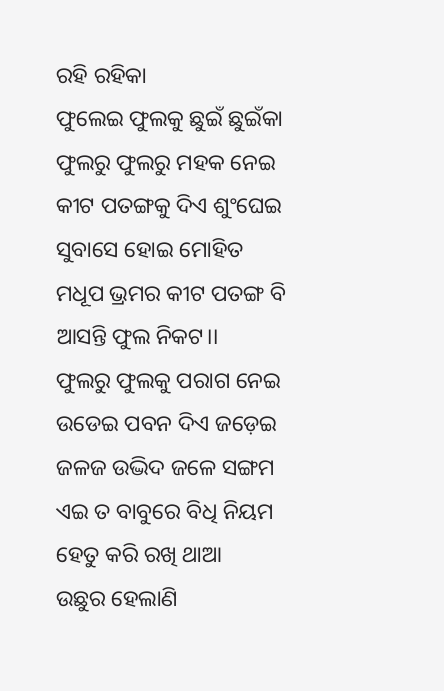ରହି ରହିକା
ଫୁଲେଇ ଫୁଲକୁ ଛୁଇଁ ଛୁଇଁକା
ଫୁଲରୁ ଫୁଲରୁ ମହକ ନେଇ
କୀଟ ପତଙ୍ଗକୁ ଦିଏ ଶୁଂଘେଇ
ସୁବାସେ ହୋଇ ମୋହିତ
ମଧୂପ ଭ୍ରମର କୀଟ ପତଙ୍ଗ ବି
ଆସନ୍ତି ଫୁଲ ନିକଟ।।
ଫୁଲରୁ ଫୁଲକୁ ପରାଗ ନେଇ
ଉଡେଇ ପବନ ଦିଏ ଜଡ଼େଇ
ଜଳଜ ଉଦ୍ଭିଦ ଜଳେ ସଙ୍ଗମ
ଏଇ ତ ବାବୁରେ ବିଧି ନିୟମ
ହେତୁ କରି ରଖି ଥାଆ
ଉଛୁର ହେଲାଣି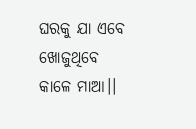ଘରକୁ ଯା ଏବେ
ଖୋଜୁଥିବେ କାଳେ ମାଆ।।